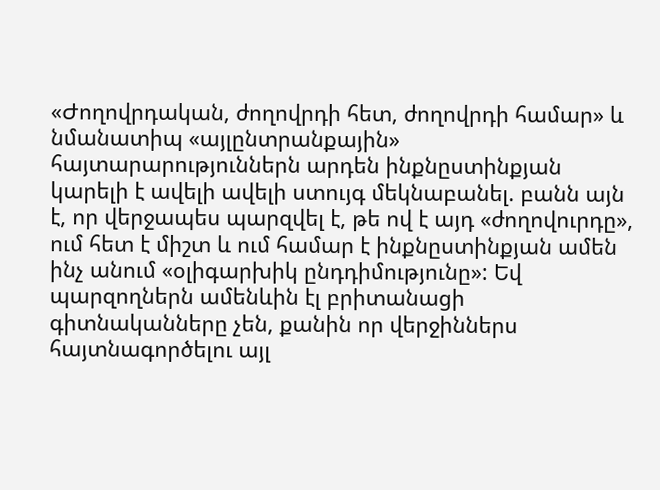«Ժողովրդական, ժողովրդի հետ, ժողովրդի համար» և նմանատիպ «այլընտրանքային» հայտարարություններն արդեն ինքնըստինքյան կարելի է ավելի ավելի ստույգ մեկնաբանել. բանն այն է, որ վերջապես պարզվել է, թե ով է այդ «ժողովուրդը», ում հետ է միշտ և ում համար է ինքնըստինքյան ամեն ինչ անում «օլիգարխիկ ընդդիմությունը»: Եվ պարզողներն ամենևին էլ բրիտանացի գիտնականները չեն, քանին որ վերջիններս հայտնագործելու այլ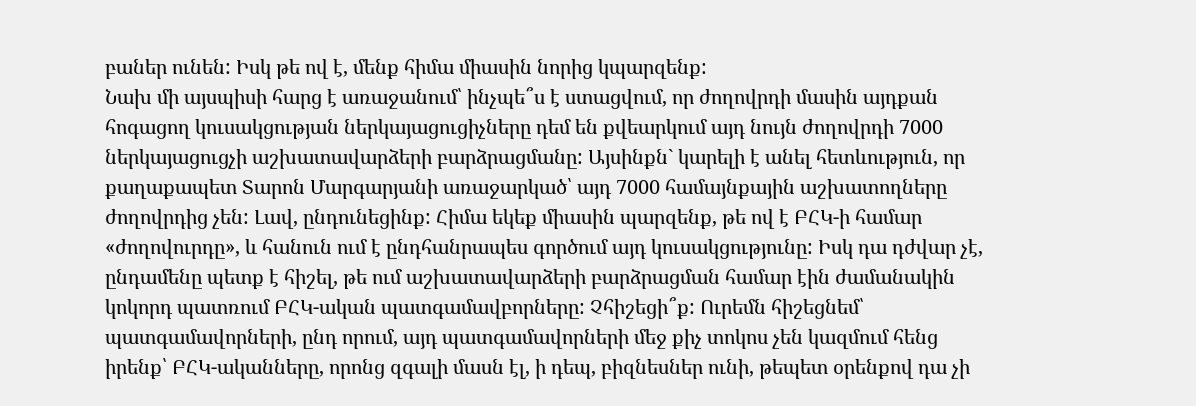բաներ ունեն: Իսկ թե ով է, մենք հիմա միասին նորից կպարզենք:
Նախ մի այսպիսի հարց է առաջանում՝ ինչպե՞ս է ստացվում, որ ժողովրդի մասին այդքան հոգացող կուսակցության ներկայացուցիչները դեմ են քվեարկում այդ նույն ժողովրդի 7000 ներկայացուցչի աշխատավարձերի բարձրացմանը: Այսինքն` կարելի է անել հետևություն, որ քաղաքապետ Տարոն Մարգարյանի առաջարկած՝ այդ 7000 համայնքային աշխատողները ժողովրդից չեն: Լավ, ընդունեցինք: Հիմա եկեք միասին պարզենք, թե ով է ԲՀԿ-ի համար «ժողովուրդը», և հանուն ում է ընդհանրապես գործում այդ կուսակցությունը: Իսկ դա դժվար չէ, ընդամենը պետք է հիշել, թե ում աշխատավարձերի բարձրացման համար էին ժամանակին կոկորդ պատռում ԲՀԿ-ական պատգամավբորները: Չհիշեցի՞ք: Ուրեմն հիշեցնեմ՝ պատգամավորների, ընդ որում, այդ պատգամավորների մեջ քիչ տոկոս չեն կազմում հենց իրենք՝ ԲՀԿ-ականները, որոնց զգալի մասն էլ, ի դեպ, բիզնեսներ ունի, թեպետ օրենքով դա չի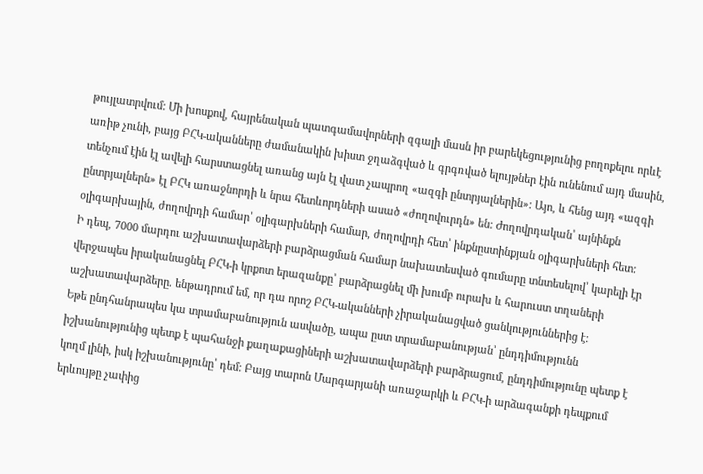թույլատրվում: Մի խոսքով, հայրենական պատգամավորների զգալի մասն իր բարեկեցությունից բողոքելու որևէ առիթ չունի, բայց ԲՀԿ-ականները ժամանակին խիստ ջղաձգված և գրգռված ելույթներ էին ունենում այդ մասին, տենչում էին էլ ավելի հարստացնել առանց այն էլ վատ չապրող «ազգի ընտրյալներին»: Այո, և հենց այդ «ազգի ընտրյալներն» էլ ԲՀԿ առաջնորդի և նրա հետևորդների ասած «ժողովուրդն» են: Ժողովրդական՝ այնինքն օլիգարխային, ժողովրդի համար՝ օլիգարխների համար, ժողովրդի հետ՝ ինքնըստինքյան օլիգարխների հետ:
Ի դեպ, 7000 մարդու աշխատավարձերի բարձրացման համար նախատեսված գումարը տնտեսելով՝ կարելի էր վերջապես իրականացնել ԲՀԿ-ի կրքոտ երազանքը՝ բարձրացնել մի խումբ ուրախ և հարուստ տղաների աշխատավարձերը. ենթադրում եմ, որ դա որոշ ԲՀԿ-ականների չիրականացված ցանկություններից է:
Եթե ընդհանրապես կա տրամաբանություն ասվածը, ապա ըստ տրամաբանության՝ ընդդիմությունն իշխանությունից պետք է պահանջի քաղաքացիների աշխատավարձերի բարձրացում, ընդդիմությունը պետք է կողմ լինի, իսկ իշխանությունը՝ դեմ: Բայց տարոն Մարգարյանի առաջարկի և ԲՀԿ-ի արձագանքի դեպքում երևույթը չափից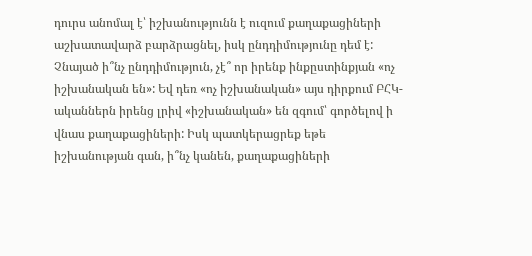դուրս անոմալ է՝ իշխանությունն է ուզում քաղաքացիների աշխատավարձ բարձրացնել, իսկ ընդդիմությունը դեմ է: Չնայած ի՞նչ ընդդիմություն, չէ՞ որ իրենք ինքըստինքյան «ոչ իշխանական են»: Եվ դեռ «ոչ իշխանական» այս դիրքում ԲՀԿ-ականներն իրենց լրիվ «իշխանական» են զգում՝ գործելով ի վնաս քաղաքացիների: Իսկ պատկերացրեք եթե իշխանության գան, ի՞նչ կանեն, քաղաքացիների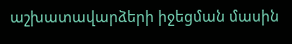աշխատավարձերի իջեցման մասին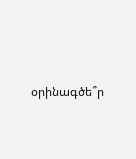օրինագծե՞ր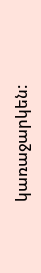կառաջարկեն: